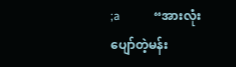;a           “အားလုံးပျော်တဲ့မန်း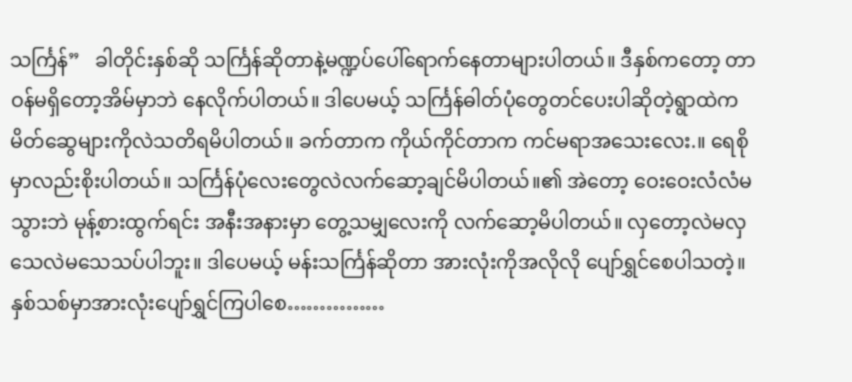သင်္ကြန်”   ခါတိုင်းနှစ်ဆို သင်္ကြန်ဆိုတာနဲ့မဏ္ဍပ်ပေါ်ရောက်နေတာများပါတယ်။ ဒီနှစ်ကတော့ တာဝန်မရှိတော့အိမ်မှာဘဲ နေလိုက်ပါတယ်။ ဒါပေမယ့် သင်္ကြန်ဓါတ်ပုံတွေတင်ပေးပါဆိုတဲ့ရွာထဲကမိတ်ဆွေများကိုလဲသတိရမိပါတယ်။ ခက်တာက ကိုယ်ကိုင်တာက ကင်မရာအသေးလေး.။ ရေစိုမှာလည်းစိုးပါတယ်။ သင်္ကြန်ပုံလေးတွေလဲလက်ဆော့ချင်မိပါတယ်။၏ အဲတော့ ဝေးဝေးလံလံမသွားဘဲ မုန့်စားထွက်ရင်း အနီးအနားမှာ တွေ့သမျှလေးကို လက်ဆော့မိပါတယ်။ လှတော့လဲမလှ သေလဲမသေသပ်ပါဘူး။ ဒါပေမယ့် မန်းသင်္ကြန်ဆိုတာ အားလုံးကိုအလိုလို ပျော်ရွှင်စေပါသတဲ့။ နှစ်သစ်မှာအားလုံးပျော်ရွှင်ကြပါစေ……………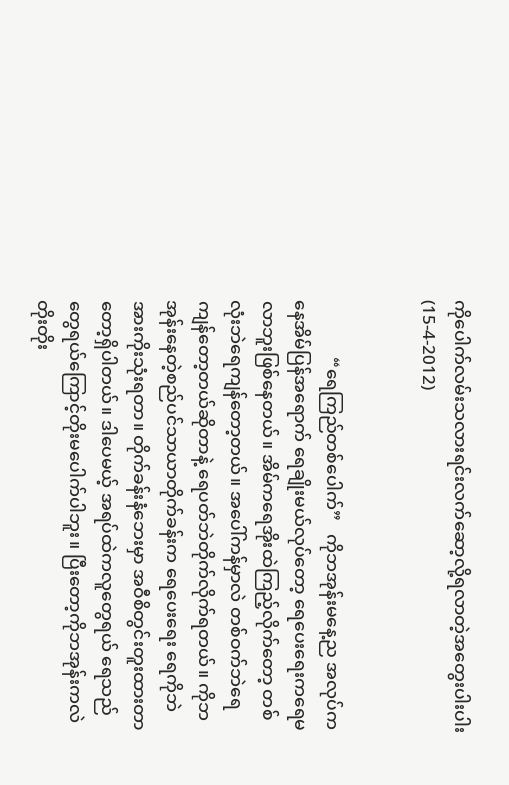ကိုပေါက်လမ်းသလားရင်းလက်ဆော့လို့ရလာတဲ့အတွေးပါးပါး (15-4-2012)


             “ရေကြည်တစ်ပေါက်”   ကိုဘအုန်းမနေ့ည အလုပ်ကနေအိမ်ပြန်အရောက် ရေချိုးမယ်လုပ်တော့ ရေပေးရေးကရေမလာဘူးဖြစ်နေတယ်။ အိမ်ကရေအိုးထဲကြည့်လိုက်တော့ တစ်လုံးဘဲရေကျန်တော့တယ်။ အပေါ်ကန်မှာလဲ တစ်ဝက်ဘဲရေကျန်တော့တယ်ဆိုတာနဲ့ ရေပတ်ဘဲတိုက်လိုက်ရတယ်။ ကိုဘအုန်းနေတဲ့စည်ပင်သာယာတိုက်ခန်းက ရေပေးရေး ရေကိုဘဲအားကိုးသုံးရတာ။ တိုက်ခန်းနံဘေးမှာ အဝီစိတွင်းတူးထားတာတော့ရှိပါတယ်။ ဒါပေမယ့် အရပ်ထဲကလူတွေရယ် ရေသည်တွေရယ်ကြောင့်တိုးမပေါက်ပါဘူး။ ပြီးတော့ကိုဘအုန်းကလဲ တိုးတိုး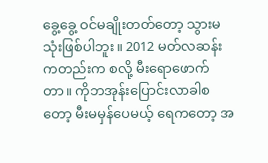ခွေ့ခွေ့ ဝင်မချိုးတတ်တော့ သွားမသုံးဖြစ်ပါဘူး။ 2012 မတ်လဆန်းကတည်းက စလို့ မီးရောဖောက်တာ။ ကိုဘအုန်းပြောင်းလာခါစတော့ မီးမမှန်ပေမယ့် ရေကတော့ အ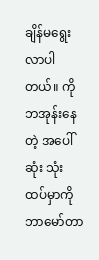ချိန်မရွေးလာပါတယ်။ ကိုဘအုန်းနေတဲ့ အပေါ်ဆုံး သုံးထပ်မှာကို ဘာမော်တာ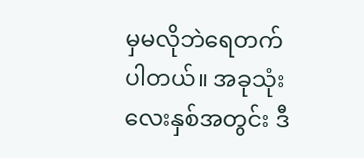မှမလိုဘဲရေတက်ပါတယ်။ အခုသုံးလေးနှစ်အတွင်း ဒီ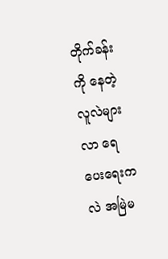တိုက်ခန်းကို နေတဲ့လူလဲများလာ ရေပေးရေးကလဲ အမြဲမ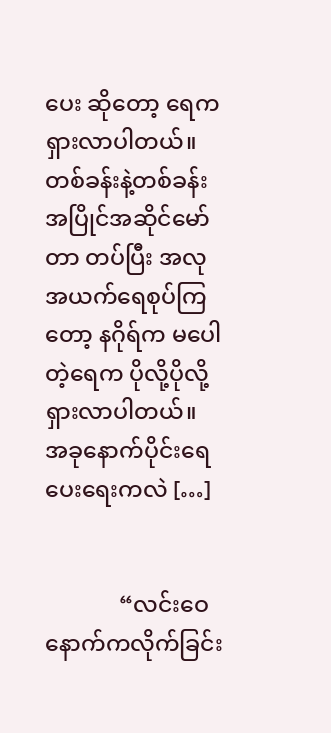ပေး ဆိုတော့ ရေက ရှားလာပါတယ်။ တစ်ခန်းနဲ့တစ်ခန်း အပြိုင်အဆိုင်မော်တာ တပ်ပြီး အလုအယက်ရေစုပ်ကြတော့ နဂိုရ်က မပေါတဲ့ရေက ပိုလို့ပိုလို့ရှားလာပါတယ်။ အခုနောက်ပိုင်းရေပေးရေးကလဲ […]


             “လင်းဝေနောက်ကလိုက်ခြင်း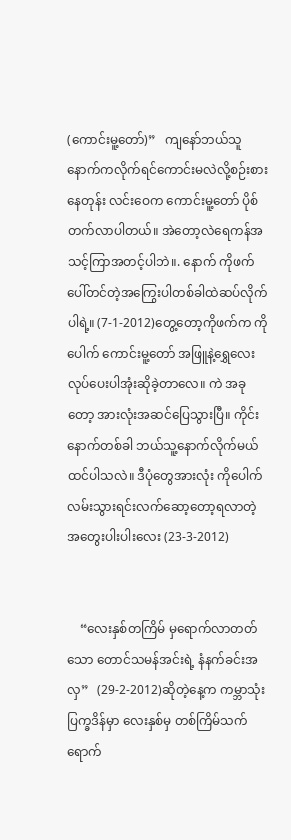(ကောင်းမူ့တော်)”   ကျနော်ဘယ်သူနောက်ကလိုက်ရင်ကောင်းမလဲလို့စဉ်းစားနေတုန်း လင်းဝေက ကောင်းမူ့တော် ပိုစ်တက်လာပါတယ်။ အဲတော့လဲရေကန်အသင့်ကြာအတင့်ပါဘဲ။. နောက် ကိုဖက်ပေါ်တင်တဲ့အကြွေးပါတစ်ခါထဲဆပ်လိုက်ပါရဲ့။ (7-1-2012)တွေ့တော့ကိုဖက်က ကိုပေါက် ကောင်းမူ့တော် အဖြူနဲ့ရွှေလေး လုပ်ပေးပါအုံးဆိုခဲ့တာလေ။ ကဲ အခုတော့ အားလုံးအဆင်ပြေသွားပြီ။ ကိုင်း နောက်တစ်ခါ ဘယ်သူ့နောက်လိုက်မယ်ထင်ပါသလဲ။ ဒီပုံတွေအားလုံး ကိုပေါက်လမ်းသွားရင်းလက်ဆော့တော့ရလာတဲ့ အတွေးပါးပါးလေး (23-3-2012)


    “လေးနှစ်တကြိမ် မှရောက်လာတတ်သော တောင်သမန်အင်းရဲ့ နံနက်ခင်းအလှ”   (29-2-2012)ဆိုတဲ့နေ့က ကမ္ဘာသုံးပြက္ခဒိန်မှာ လေးနှစ်မှ တစ်ကြိမ်သက်ရောက်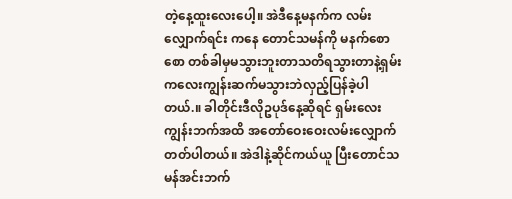တဲ့နေ့ထူးလေးပေါ့။ အဲဒီနေ့မနက်က လမ်းလျှောက်ရင်း ကနေ တောင်သမန်ကို မနက်စောစော တစ်ခါမှမသွားဘူးတာသတိရသွားတာနဲ့ရှမ်းကလေးကျွန်းဆက်မသွားဘဲလှည့်ပြန်ခဲ့ပါတယ်.။ ခါတိုင်းဒီလိုဥပုဒ်နေ့ဆိုရင် ရှမ်းလေးကျွန်းဘက်အထိ အတော်ဝေးဝေးလမ်းလျှောက်တတ်ပါတယ်။ အဲဒါနဲ့ဆိုင်ကယ်ယူ ပြီးတောင်သမန်အင်းဘက်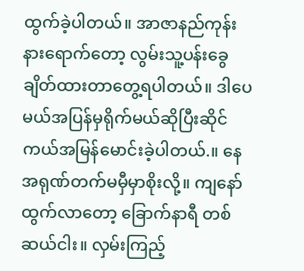ထွက်ခဲ့ပါတယ်။ အာဇာနည်ကုန်းနားရောက်တော့ လွမ်းသူ့ပန်းခွေချိတ်ထားတာတွေ့ရပါတယ်။ ဒါပေမယ်အပြန်မှရိုက်မယ်ဆိုပြီးဆိုင်ကယ်အမြန်မောင်းခဲ့ပါတယ်.။ နေအရုဏ်တက်မမှီမှာစိုးလို့။ ကျနော်ထွက်လာတော့ ခြောက်နာရီ တစ်ဆယ်ငါး။ လှမ်းကြည့်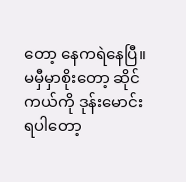တော့ နေကရဲနေပြီ။ မမှီမှာစိုးတော့ ဆိုင်ကယ်ကို ဒုန်းမောင်းရပါတော့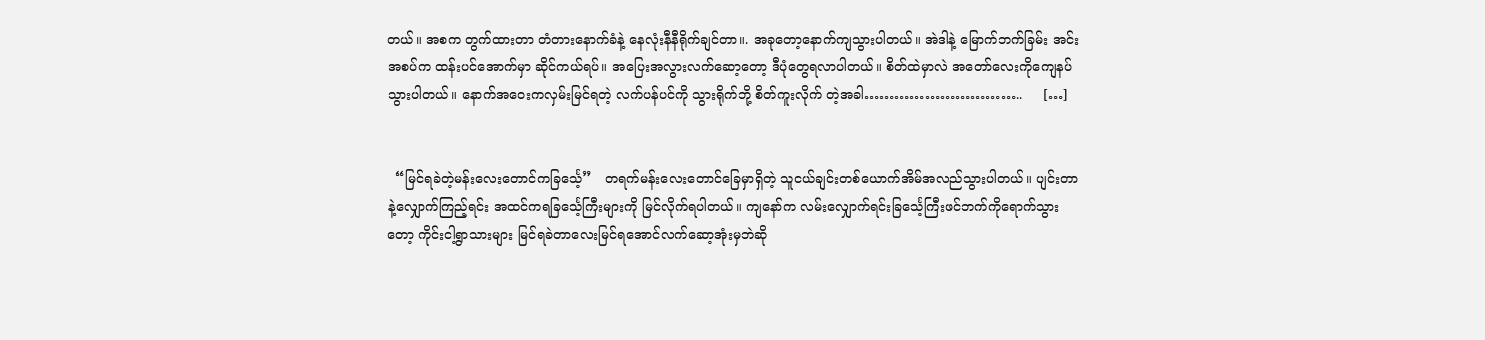တယ်။ အစက တွက်ထားတာ တံတားနောက်ခံနဲ့ နေလုံးနီနီရိုက်ချင်တာ။. အခုတော့နောက်ကျသွားပါတယ်။ အဲဒါနဲ့ မြောက်ဘက်ခြမ်း အင်းအစပ်က ထန်းပင်အောက်မှာ ဆိုင်ကယ်ရပ်။ အပြေးအလွားလက်ဆော့တော့ ဒီပုံတွေရလာပါတယ်။ စိတ်ထဲမှာလဲ အတော်လေးကိုကျေနပ်သွားပါတယ်။ နောက်အဝေးကလှမ်းမြင်ရတဲ့ လက်ပန်ပင်ကို သွားရိုက်ဘို့ စိတ်ကူးလိုက် တဲ့အခါ…………………………..     […]


  “မြင်ရခဲတဲ့မန်းလေးတောင်ကခြင်္သေ့”   တရက်မန်းလေးတောင်ခြေမှာရှိတဲ့ သူငယ်ချင်းတစ်ယောက်အိမ်အလည်သွားပါတယ်။ ပျင်းတာနဲ့လျှောက်ကြည့်ရင်း အထင်ကရခြင်္သေ့ကြီးများကို မြင်လိုက်ရပါတယ်။ ကျနော်က လမ်းလျှောက်ရင်းခြင်္သေ့ကြီးဖင်ဘက်ကိုရောက်သွားတော့ ကိုင်းငါ့ရွာသားများ မြင်ရခဲတာလေးမြင်ရအောင်လက်ဆော့အုံးမှဘဲဆို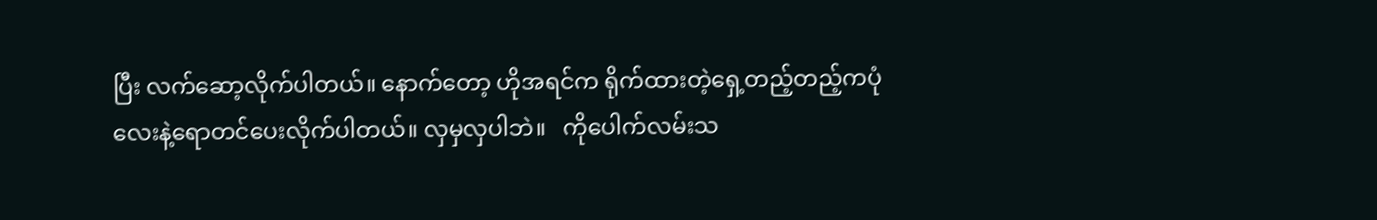ပြီး လက်ဆော့လိုက်ပါတယ်။ နောက်တော့ ဟိုအရင်က ရိုက်ထားတဲ့ရှေ့တည့်တည့်ကပုံလေးနဲ့ရောတင်ပေးလိုက်ပါတယ်။ လှမှလှပါဘဲ။   ကိုပေါက်လမ်းသ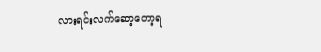လားရင်းလက်ဆော့တော့ရ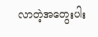လာတဲ့အတွေးပါး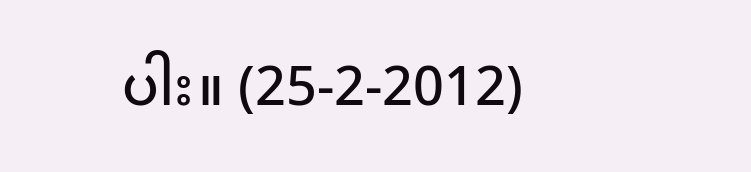ပါး။ (25-2-2012)